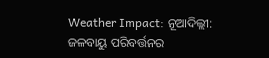Weather Impact: ନୂଆଦିଲ୍ଲୀ: ଜଳବାୟୁ ପରିବର୍ତ୍ତନର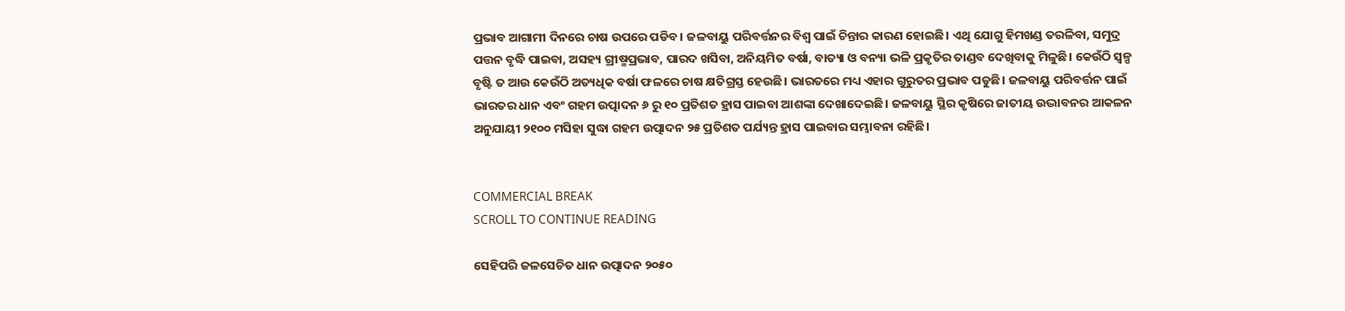ପ୍ରଭାବ ଆଗାମୀ ଦିନରେ ଚାଷ ଉପରେ ପଡିବ। ଜଳବାୟୁ ପରିବର୍ତ୍ତନର ବିଶ୍ୱ ପାଇଁ ଚିନ୍ତାର କାରଣ ହୋଇଛି। ଏଥି ଯୋଗୁ ହିମଖଣ୍ଡ ତରଳିବା, ସମୁଦ୍ର ପତ୍ତନ ବୃଦ୍ଧି ପାଇବା, ଅସହ୍ୟ ଗ୍ରୀଷ୍ମପ୍ରଭାବ, ପାରଦ ଖସିବା, ଅନିୟମିତ ବର୍ଷା, ବାତ୍ୟା ଓ ବନ୍ୟା ଭଳି ପ୍ରକୃତିର ତାଣ୍ଡବ ଦେଖିବାକୁ ମିଳୁଛି। କେଉଁଠି ସ୍ୱଳ୍ପ ବୃଷ୍ଟି ତ ଆଉ କେଉଁଠି ଅତ୍ୟଧିକ ବର୍ଷା ଫଳରେ ଚାଷ କ୍ଷତିଗ୍ରସ୍ତ ହେଉଛି। ଭାରତରେ ମଧ୍ୟ ଏହାର ଗୁରୁତର ପ୍ରଭାବ ପଡୁଛି। ଜଳବାୟୁ ପରିବର୍ତ୍ତନ ପାଇଁ ଭାରତର ଧାନ ଏବଂ ଗହମ ଉତ୍ପାଦନ ୬ ରୁ ୧୦ ପ୍ରତିଶତ ହ୍ରାସ ପାଇବା ଆଶଙ୍କା ଦେଖାଦେଇଛି। ଜଳବାୟୁ ସ୍ଥିର କୃଷିରେ ଜାତୀୟ ଉଦ୍ଭାବନର ଆକଳନ ଅନୁଯାୟୀ ୨୧୦୦ ମସିହା ସୁଦ୍ଧା ଗହମ ଉତ୍ପାଦନ ୨୫ ପ୍ରତିଶତ ପର୍ଯ୍ୟନ୍ତ ହ୍ରାସ ପାଇବାର ସମ୍ଭାବନା ରହିଛି।


COMMERCIAL BREAK
SCROLL TO CONTINUE READING

ସେହିପରି ଜଳସେଚିତ ଧାନ ଉତ୍ପାଦନ ୨୦୫୦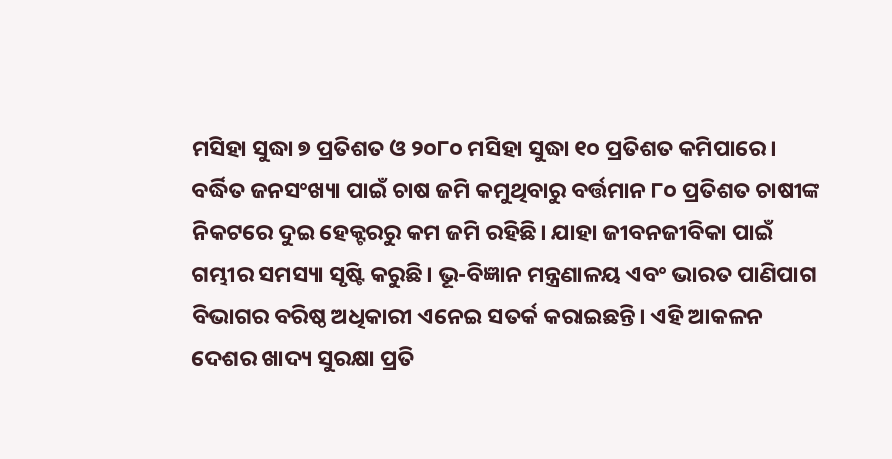ମସିହା ସୁଦ୍ଧା ୭ ପ୍ରତିଶତ ଓ ୨୦୮୦ ମସିହା ସୁଦ୍ଧା ୧୦ ପ୍ରତିଶତ କମିପାରେ। ବର୍ଦ୍ଧିତ ଜନସଂଖ୍ୟା ପାଇଁ ଚାଷ ଜମି କମୁଥିବାରୁ ବର୍ତ୍ତମାନ ୮୦ ପ୍ରତିଶତ ଚାଷୀଙ୍କ ନିକଟରେ ଦୁଇ ହେକ୍ଟରରୁ କମ ଜମି ରହିଛି। ଯାହା ଜୀବନଜୀବିକା ପାଇଁ ଗମ୍ଭୀର ସମସ୍ୟା ସୃଷ୍ଟି କରୁଛି। ଭୂ-ବିଜ୍ଞାନ ମନ୍ତ୍ରଣାଳୟ ଏବଂ ଭାରତ ପାଣିପାଗ ବିଭାଗର ବରିଷ୍ଠ ଅଧିକାରୀ ଏନେଇ ସତର୍କ କରାଇଛନ୍ତି। ଏହି ଆକଳନ ଦେଶର ଖାଦ୍ୟ ସୁରକ୍ଷା ପ୍ରତି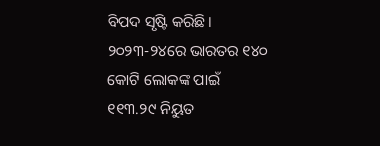ବିପଦ ସୃଷ୍ଟି କରିଛି। ୨୦୨୩-୨୪ରେ ଭାରତର ୧୪୦ କୋଟି ଲୋକଙ୍କ ପାଇଁ ୧୧୩.୨୯ ନିୟୁତ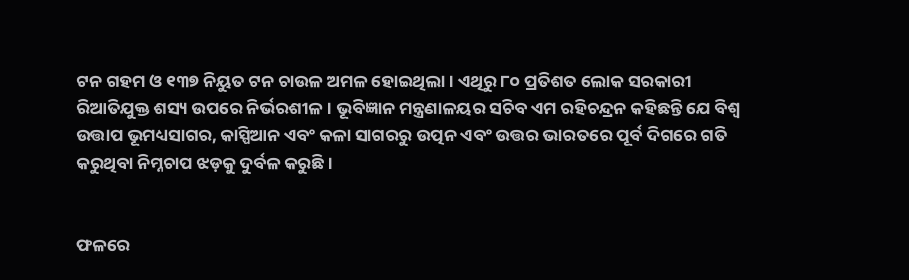ଟନ ଗହମ ଓ ୧୩୭ ନିୟୁତ ଟନ ଚାଉଳ ଅମଳ ହୋଇଥିଲା। ଏଥିରୁ ୮୦ ପ୍ରତିଶତ ଲୋକ ସରକାରୀ ରିଆତିଯୁକ୍ତ ଶସ୍ୟ ଉପରେ ନିର୍ଭରଶୀଳ। ଭୂବିଜ୍ଞାନ ମନ୍ତ୍ରଣାଳୟର ସଚିବ ଏମ ରହିଚନ୍ଦ୍ରନ କହିଛନ୍ତି ଯେ ବିଶ୍ୱ ଉତ୍ତାପ ଭୂମଧ୍ୟସାଗର, କାସ୍ପିଆନ ଏବଂ କଳା ସାଗରରୁ ଉତ୍ପନ ଏବଂ ଉତ୍ତର ଭାରତରେ ପୂର୍ବ ଦିଗରେ ଗତି କରୁଥିବା ନିମ୍ନଚାପ ଝଡ଼କୁ ଦୁର୍ବଳ କରୁଛି।


ଫଳରେ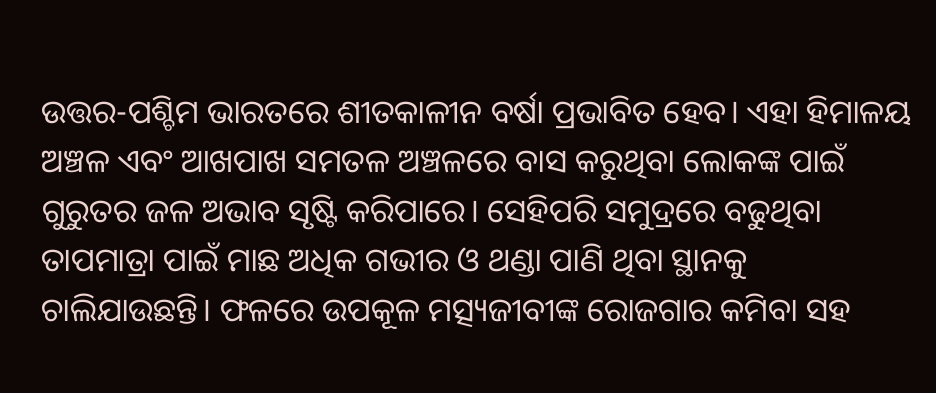ଉତ୍ତର-ପଶ୍ଚିମ ଭାରତରେ ଶୀତକାଳୀନ ବର୍ଷା ପ୍ରଭାବିତ ହେବ। ଏହା ହିମାଳୟ ଅଞ୍ଚଳ ଏବଂ ଆଖପାଖ ସମତଳ ଅଞ୍ଚଳରେ ବାସ କରୁଥିବା ଲୋକଙ୍କ ପାଇଁ ଗୁରୁତର ଜଳ ଅଭାବ ସୃଷ୍ଟି କରିପାରେ। ସେହିପରି ସମୁଦ୍ରରେ ବଢୁଥିବା ତାପମାତ୍ରା ପାଇଁ ମାଛ ଅଧିକ ଗଭୀର ଓ ଥଣ୍ଡା ପାଣି ଥିବା ସ୍ଥାନକୁ ଚାଲିଯାଉଛନ୍ତି। ଫଳରେ ଉପକୂଳ ମତ୍ସ୍ୟଜୀବୀଙ୍କ ରୋଜଗାର କମିବା ସହ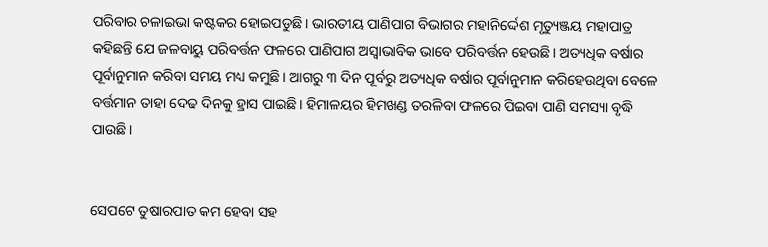ପରିବାର ଚଳାଇଭା କଷ୍ଟକର ହୋଇପଡୁଛି। ଭାରତୀୟ ପାଣିପାଗ ବିଭାଗର ମହାନିର୍ଦ୍ଦେଶ ମୃତ୍ୟୁଞ୍ଜୟ ମହାପାତ୍ର କହିଛନ୍ତି ଯେ ଜଳବାୟୁ ପରିବର୍ତ୍ତନ ଫଳରେ ପାଣିପାଗ ଅସ୍ୱାଭାବିକ ଭାବେ ପରିବର୍ତ୍ତନ ହେଉଛି। ଅତ୍ୟଧିକ ବର୍ଷାର ପୂର୍ବାନୁମାନ କରିବା ସମୟ ମଧ୍ୟ କମୁଛି। ଆଗରୁ ୩ ଦିନ ପୂର୍ବରୁ ଅତ୍ୟଧିକ ବର୍ଷାର ପୂର୍ବାନୁମାନ କରିହେଉଥିବା ବେଳେ ବର୍ତ୍ତମାନ ତାହା ଦେଢ ଦିନକୁ ହ୍ରାସ ପାଇଛି। ହିମାଳୟର ହିମଖଣ୍ଡ ତରଳିବା ଫଳରେ ପିଇବା ପାଣି ସମସ୍ୟା ବୃଦ୍ଧି ପାଉଛି।


ସେପଟେ ତୁଷାରପାତ କମ ହେବା ସହ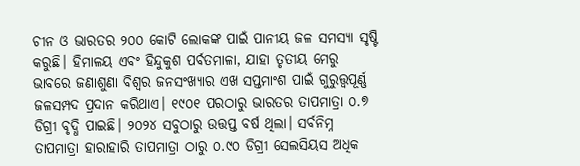ଚୀନ ଓ ଭାରତର ୨୦୦ କୋଟି ଲୋକଙ୍କ ପାଇଁ ପାନୀୟ ଜଳ ସମସ୍ୟା ସୃଷ୍ଟି କରୁଛି। ହିମାଳୟ ଏବଂ ହିନ୍ଦୁକୁଶ ପର୍ବତମାଳା, ଯାହା ତୃତୀୟ ମେରୁ ଭାବରେ ଜଣାଶୁଣା ବିଶ୍ୱର ଜନସଂଖ୍ୟାର ଏଖ ସପ୍ତମାଂଶ ପାଇଁ ଗୁରୁତ୍ତ୍ୱପୂର୍ଣ୍ଣ ଜଳସମ୍ପଦ ପ୍ରଦାନ କରିଥାଏ। ୧୯୦୧ ପରଠାରୁ ଭାରତର ତାପମାତ୍ରା ୦.୭ ଡିଗ୍ରୀ ବୃଦ୍ଧି ପାଇଛି। ୨୦୨୪ ସବୁଠାରୁ ଉତ୍ତପ୍ତ ବର୍ଷ ଥିଲା। ସର୍ବନିମ୍ନ ତାପମାତ୍ରା ହାରାହାରି ତାପମାତ୍ରା ଠାରୁ ୦.୯୦ ଡିଗ୍ରୀ ସେଲସିୟସ ଅଧିକ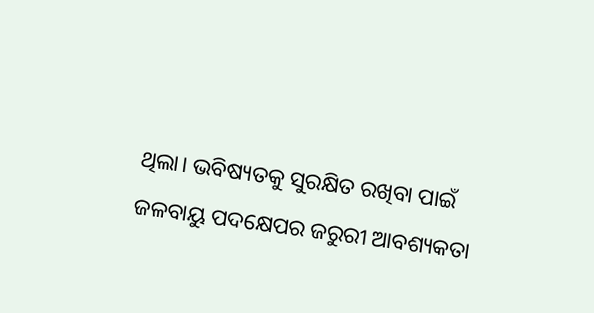ଥିଲା। ଭବିଷ୍ୟତକୁ ସୁରକ୍ଷିତ ରଖିବା ପାଇଁ ଜଳବାୟୁ ପଦକ୍ଷେପର ଜରୁରୀ ଆବଶ୍ୟକତା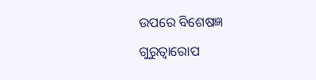ଉପରେ ବିଶେଷଜ୍ଞ ଗୁରୁତ୍ୱାରୋପ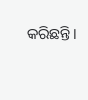କରିଛନ୍ତି।